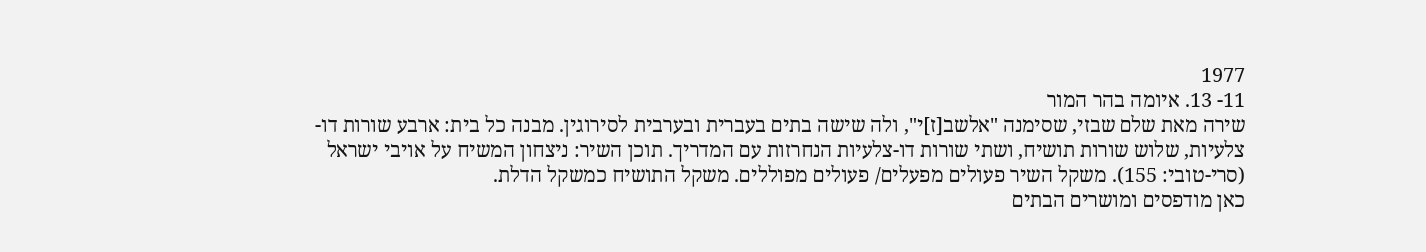1977
11- 13. איומה בהר המור
שירה מאת שלם שבזי, שסימנה "אלשב[ז]י", ולה שישה בתים בעברית ובערבית לסירוגין. מבנה כל בית: ארבע שורות דו-צלעיות, שלוש שורות תושיח, ושתי שורות דו-צלעיות הנחרזות עם המדריך. תוכן השיר: ניצחון המשיח על אויבי ישראל (סרי-טובי: 155). משקל השיר פעולים מפעלים/ פעולים מפוללים. משקל התושיח כמשקל הדלת.
כאן מודפסים ומושרים הבתים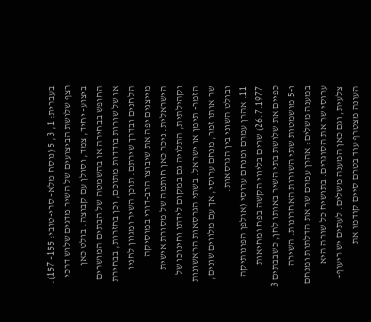בעברית: 1, 3, 5 (נוסח מלא- סרי-טובי: 155- 157). רצף שלושת הביצועים של השיר מדגים שלוש דרכי ביצוע- יחיד, צמד, וסולן עם קבוצה. בולט כאן החופש בבחירה או בהשמטה של הבתים המושרים או של שורות בודדות מתוכם, וכן בחזרות, בבחירת הלחנים ובדרך שירתם. תוכן השיר ומגוון לחניו מייצגים יפה את שיבוצו הרב-דורי במוסיקה הישראלית. ניכר כאן חותמה של מסורת אישית וקהילתית, התלויה גם במקום לידתו וחינוכו של הזמר- תימן או ישראל. בשתי הגרסאות הראשונות שר אותו זמר, מנחם ערוסי, אך עם מלווים שונים, ובולט השוני בין הגרסאות.
11. אהרן עמרם ומנחם ערוסי (אולפן הפונותיקה 26.7.1977) שרים בליווי הקשה בפח ומחיאות כפיים את שלושת בתי השיר באותו לחן, כשבבתים 3 ו-5 מושמטות שתי השורות האחרונות. השירה במענה משלים: אהרן עמרם שר את הדלתות ומנחם ערוסי שר את הסוגרים. בתושיח כל שורה היא צלעית, וגם כאן המענה משלים. לעתים יש ריעוף- העונה מצטרף עוד בטרם סיים קודמו את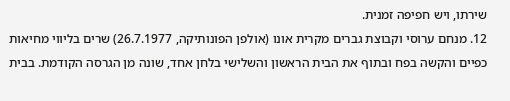שירתו, ויש חפיפה זמנית.
12. מנחם ערוסי וקבוצת גברים מקרית אונו (אולפן הפונותיקה, 26.7.1977) שרים בליווי מחיאות כפיים והקשה בפח ובתוף את הבית הראשון והשלישי בלחן אחד, שונה מן הגרסה הקודמת. בבית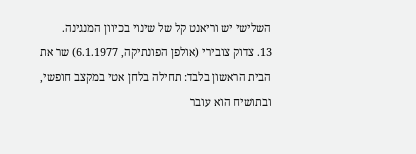השלישי יש וריאנט קל של שינוי בכיוון המנגינה.
13. צדוק צובירי (אולפן הפונתיקה, 6.1.1977) שר את הבית הראשון בלבד: תחילה בלחן אטי במקצב חופשי, ובתושיח הוא עובר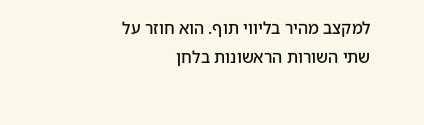למקצב מהיר בליווי תוף. הוא חוזר על שתי השורות הראשונות בלחן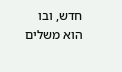חדש, ובו הוא משלים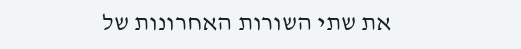את שתי השורות האחרונות של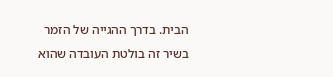הבית. בדרך ההגייה של הזמר בשיר זה בולטת העובדה שהוא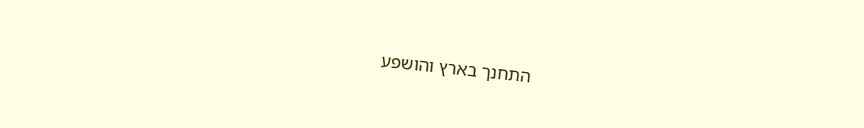התחנך בארץ והושפע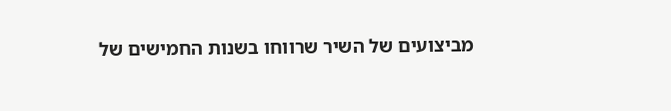מביצועים של השיר שרווחו בשנות החמישים של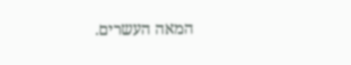המאה העשרים.